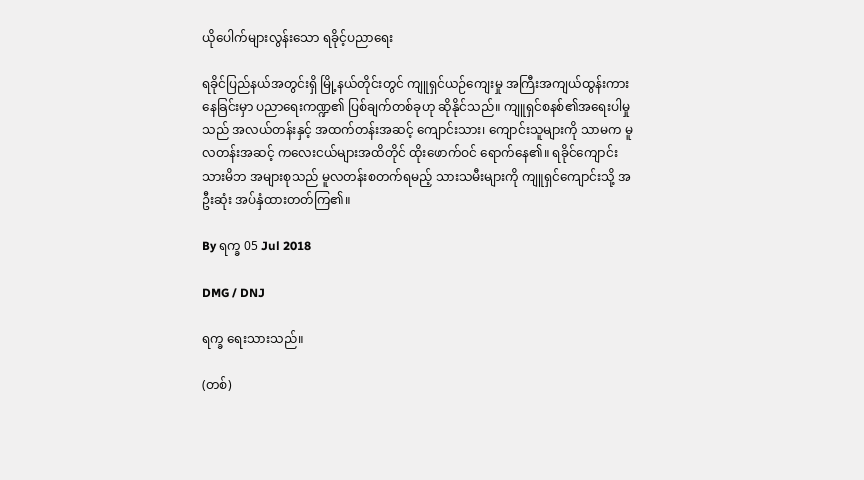ယိုပေါက်များလွန်းသော ရခိုင့်ပညာရေး

ရခိုင်ပြည်နယ်အတွင်းရှိ မြို့နယ်တိုင်းတွင် ကျူရှင်ယဉ်ကျေးမှု အကြီးအကျယ်ထွန်းကားနေခြင်းမှာ ပညာရေးကဏ္ဍ၏ ပြစ်ချက်တစ်ခုဟု ဆိုနိုင်သည်။ ကျူရှင်စနစ်၏အရေးပါမှုသည် အလယ်တန်းနှင့် အထက်တန်းအဆင့် ကျောင်းသား၊ ကျောင်းသူများကို သာမက မူလတန်းအဆင့် ကလေးငယ်များအထိတိုင် ထိုးဖောက်ဝင် ရောက်နေ၏။ ရခိုင်ကျောင်းသားမိဘ အများစုသည် မူလတန်းစတက်ရမည့် သားသမီးများကို ကျူရှင်ကျောင်းသို့ အဦးဆုံး အပ်နှံထားတတ်ကြ၏။

By ရက္ခ 05 Jul 2018

DMG / DNJ

ရက္ခ ရေးသားသည်။

(တစ်)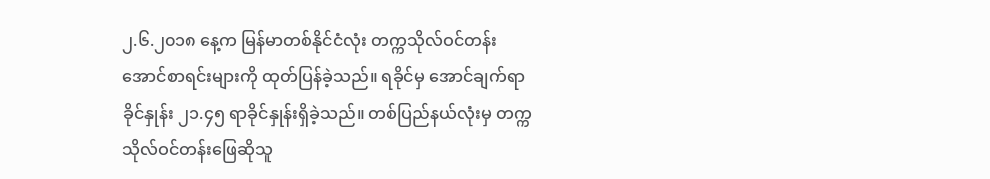၂.၆.၂၀၁၈ နေ့က မြန်မာတစ်နိုင်ငံလုံး တက္ကသိုလ်ဝင်တန်းအောင်စာရင်းများကို ထုတ်ပြန်ခဲ့သည်။ ရခိုင်မှ အောင်ချက်ရာခိုင်နှုန်း ၂၁.၄၅ ရာခိုင်နှုန်းရှိခဲ့သည်။ တစ်ပြည်နယ်လုံးမှ တက္ကသိုလ်ဝင်တန်းဖြေဆိုသူ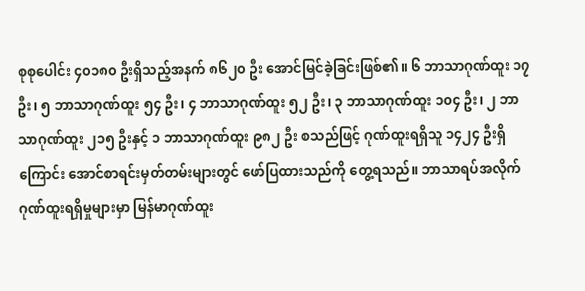စုစုပေါင်း ၄၀၁၈၀ ဦးရှိသည့်အနက် ၈၆၂၀ ဦး အောင်မြင်ခဲ့ခြင်းဖြစ်၏။ ၆ ဘာသာဂုဏ်ထူး ၁၇ ဦး၊ ၅ ဘာသာဂုဏ်ထူး ၅၄ ဦး၊ ၄ ဘာသာဂုဏ်ထူး ၅၂ ဦး၊ ၃ ဘာသာဂုဏ်ထူး ၁၀၄ ဦး၊ ၂ ဘာသာဂုဏ်ထူး ၂၁၅ ဦးနှင့် ၁ ဘာသာဂုဏ်ထူး ၉၈၂ ဦး စသည်ဖြင့် ဂုဏ်ထူးရရှိသူ ၁၄၂၄ ဦးရှိကြောင်း အောင်စာရင်းမှတ်တမ်းများတွင် ဖော်ပြထားသည်ကို တွေ့ရသည်။ ဘာသာရပ်အလိုက် ဂုဏ်ထူးရရှိမှုများမှာ မြန်မာဂုဏ်ထူး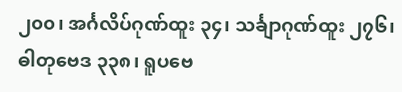၂၀၀၊ အင်္ဂလိပ်ဂုဏ်ထူး ၃၄၊ သင်္ချာဂုဏ်ထူး ၂၇၆၊ ဓါတုဗေဒ ၃၃၈၊ ရူပဗေ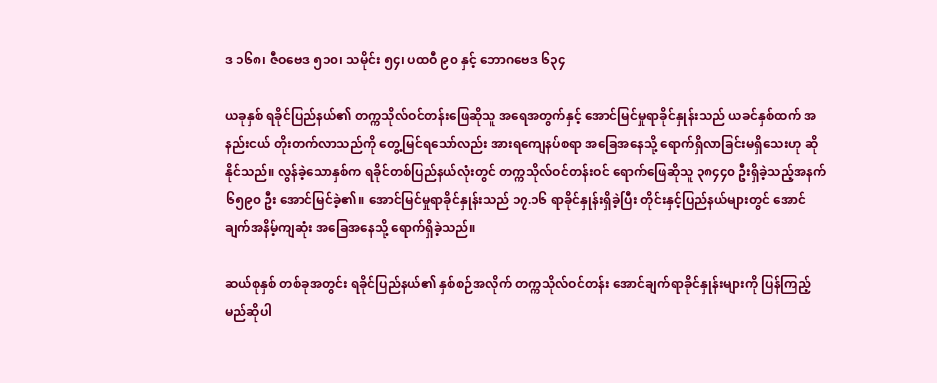ဒ ၁၆၈၊ ဇီဝဗေဒ ၅၁၀၊ သမိုင်း ၅၄၊ ပထဝီ ၉၀ နှင့် ဘောဂဗေဒ ၆၃၄

ယခုနှစ် ရခိုင်ပြည်နယ်၏ တက္ကသိုလ်ဝင်တန်းဖြေဆိုသူ အရေအတွက်နှင့် အောင်မြင်မှုရာခိုင်နှုန်းသည် ယခင်နှစ်ထက် အနည်းငယ် တိုးတက်လာသည်ကို တွေ့မြင်ရသော်လည်း အားရကျေနပ်စရာ အခြေအနေသို့ ရောက်ရှိလာခြင်းမရှိသေးဟု ဆိုနိုင်သည်။ လွန်ခဲ့သောနှစ်က ရခိုင်တစ်ပြည်နယ်လုံးတွင် တက္ကသိုလ်ဝင်တန်းဝင် ရောက်ဖြေဆိုသူ ၃၈၄၄၀ ဦးရှိခဲ့သည့်အနက် ၆၅၉၀ ဦး အောင်မြင်ခဲ့၏။ အောင်မြင်မှုရာခိုင်နှုန်းသည် ၁၇.၁၆ ရာခိုင်နှုန်းရှိခဲ့ပြီး တိုင်းနှင့်ပြည်နယ်များတွင် အောင်ချက်အနိမ့်ကျဆုံး အခြေအနေသို့ ရောက်ရှိခဲ့သည်။

ဆယ်စုနှစ် တစ်ခုအတွင်း ရခိုင်ပြည်နယ်၏ နှစ်စဉ်အလိုက် တက္ကသိုလ်ဝင်တန်း အောင်ချက်ရာခိုင်နှုန်းများကို ပြန်ကြည့်မည်ဆိုပါ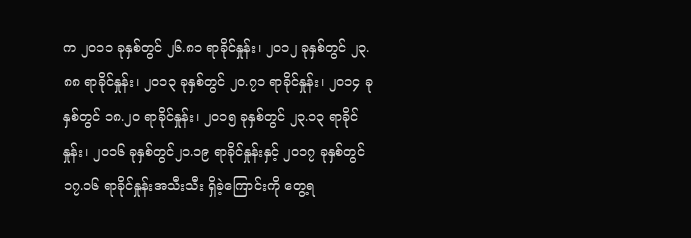က ၂၀၁၁ ခုနှစ်တွင် ၂၆.၈၁ ရာခိုင်နှုန်း၊ ၂၀၁၂ ခုနှစ်တွင် ၂၃.၈၈ ရာခိုင်နှုန်း၊ ၂၀၁၃ ခုနှစ်တွင် ၂၀.၇၁ ရာခိုင်နှုန်း၊ ၂၀၁၄ ခုနှစ်တွင် ၁၈.၂၀ ရာခိုင်နှုန်း၊ ၂၀၁၅ ခုနှစ်တွင် ၂၃.၁၃ ရာခိုင်နှုန်း၊ ၂၀၁၆ ခုနှစ်တွင်၂၁.၁၉ ရာခိုင်နှုန်းနှင့် ၂၀၁၇ ခုနှစ်တွင် ၁၇.၁၆ ရာခိုင်နှုန်းအသီးသီး ရှိခဲ့ကြောင်းကို တွေ့ရ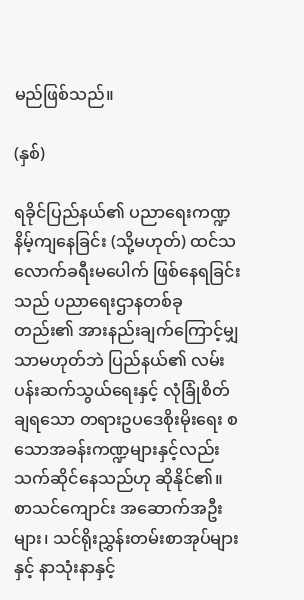မည်ဖြစ်သည်။

(နှစ်)

ရခိုင်ပြည်နယ်၏ ပညာရေးကဏ္ဍနိမ့်ကျနေခြင်း (သို့မဟုတ်) ထင်သလောက်ခရီးမပေါက် ဖြစ်နေရခြင်းသည် ပညာရေးဌာနတစ်ခုတည်း၏ အားနည်းချက်ကြောင့်မျှသာမဟုတ်ဘဲ ပြည်နယ်၏ လမ်းပန်းဆက်သွယ်ရေးနှင့် လုံခြုံစိတ်ချရသော တရားဥပဒေစိုးမိုးရေး စသောအခန်းကဏ္ဍများနှင့်လည်း သက်ဆိုင်နေသည်ဟု ဆိုနိုင်၏။ စာသင်ကျောင်း အဆောက်အဦးများ၊ သင်ရိုးညွှန်းတမ်းစာအုပ်များနှင့် နာသုံးနာနှင့်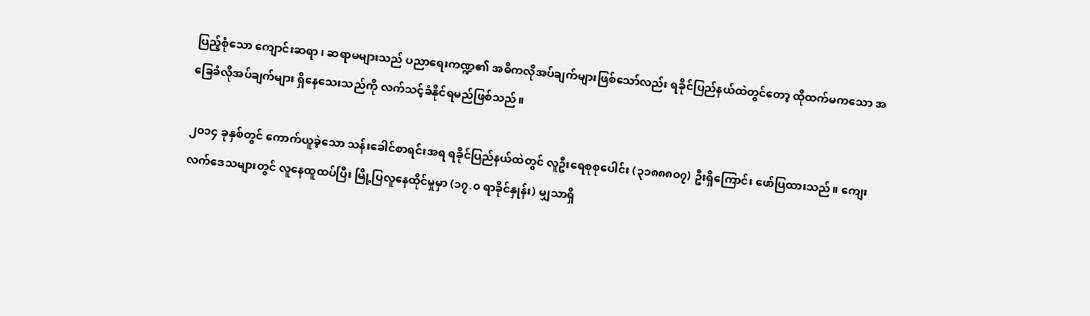ပြည့်စုံသော ကျောင်းဆရာ၊ ဆရာမများသည် ပညာရေးကဏ္ဍ၏ အဓိကလိုအပ်ချက်များဖြစ်သော်လည်း ရခိုင်ပြည်နယ်ထဲတွင်တော့ ထိုထက်မကသော အခြေခံလိုအပ်ချက်များ ရှိနေသေးသည်ကို လက်သင့်ခံနိုင်ရမည်ဖြစ်သည်။

၂၀၁၄ ခုနှစ်တွင် ကောက်ယူခဲ့သော သန်းခေါင်စာရင်းအရ ရခိုင်ပြည်နယ်ထဲတွင် လူဦးရေစုစုပေါင်း (၃၁၈၈၈၀၇) ဦးရှိကြောင်း ဖော်ပြထားသည်။ ကျေးလက်ဒေသများတွင် လူနေထူထပ်ပြီး မြို့ပြလူနေထိုင်မှုမှာ (၁၇.၀ ရာခိုင်နှုန်း) မျှသာရှိ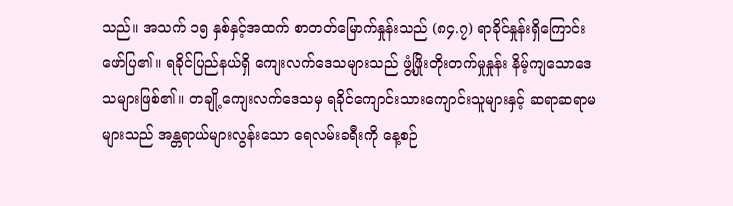သည်။ အသက် ၁၅ နှစ်နှင့်အထက် စာတတ်မြောက်နှုန်းသည် (၈၄.၇) ရာခိုင်နှုန်းရှိကြောင်း ဖော်ပြ၏။ ရခိုင်ပြည်နယ်ရှိ ကျေးလက်ဒေသများသည် ဖွံ့ဖြိုးတိုးတက်မှုနှုန်း နိမ့်ကျသောဒေသများဖြစ်၏။ တချို့ကျေးလက်ဒေသမှ ရခိုင်ကျောင်းသားကျောင်းသူများနှင့် ဆရာဆရာမများသည် အန္တရာယ်များလွန်းသော ရေလမ်းခရီးကို နေ့စဉ်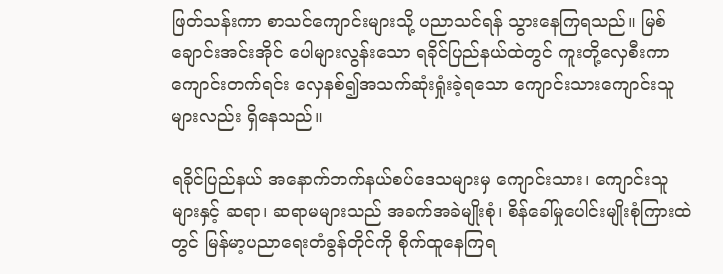ဖြတ်သန်းကာ စာသင်ကျောင်းများသို့ ပညာသင်ရန် သွားနေကြရသည်။ မြစ်ချောင်းအင်းအိုင် ပေါများလွန်းသော ရခိုင်ပြည်နယ်ထဲတွင် ကူးတို့လှေစီးကာ ကျောင်းတက်ရင်း လှေနစ်၍အသက်ဆုံးရှုံးခဲ့ရသော ကျောင်းသားကျောင်းသူများလည်း ရှိနေသည်။

ရခိုင်ပြည်နယ် အနောက်ဘက်နယ်စပ်ဒေသများမှ ကျောင်းသား၊ ကျောင်းသူများနှင့် ဆရာ၊ ဆရာမများသည် အခက်အခဲမျိုးစုံ၊ စိန်ခေါ်မှုပေါင်းမျိုးစုံကြားထဲတွင် မြန်မာ့ပညာရေးတံခွန်တိုင်ကို စိုက်ထူနေကြရ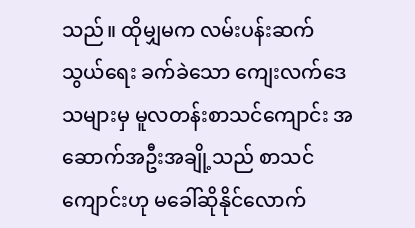သည်။ ထိုမျှမက လမ်းပန်းဆက်သွယ်ရေး ခက်ခဲသော ကျေးလက်ဒေသများမှ မူလတန်းစာသင်ကျောင်း အဆောက်အဦးအချို့သည် စာသင်ကျောင်းဟု မခေါ်ဆိုနိုင်လောက်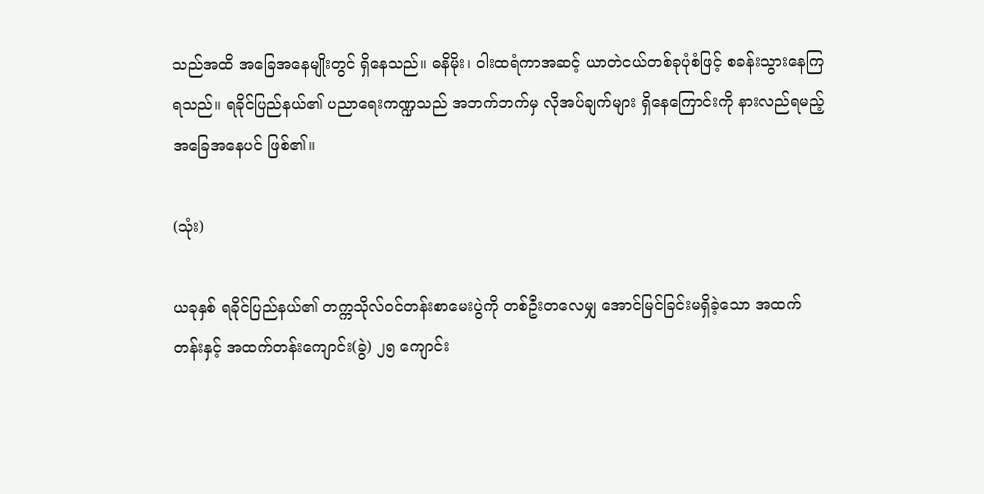သည်အထိ အခြေအနေမျိုးတွင် ရှိနေသည်။ ဓနိမိုး၊ ဝါးထရံကာအဆင့် ယာတဲငယ်တစ်ခုပုံစံဖြင့် စခန်းသွားနေကြရသည်။ ရခိုင်ပြည်နယ်၏ ပညာရေးကဏ္ဍသည် အဘက်ဘက်မှ လိုအပ်ချက်များ ရှိနေကြောင်းကို နားလည်ရမည့် အခြေအနေပင် ဖြစ်၏။

(သုံး)

ယခုနှစ် ရခိုင်ပြည်နယ်၏ တက္ကသိုလ်ဝင်တန်းစာမေးပွဲကို တစ်ဦးတလေမျှ အောင်မြင်ခြင်းမရှိခဲ့သော အထက်တန်းနှင့် အထက်တန်းကျောင်း(ခွဲ) ၂၅ ကျောင်း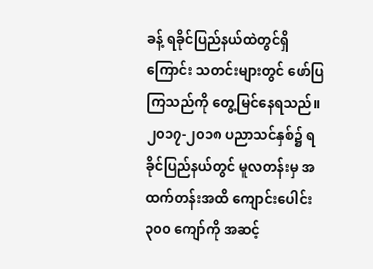ခန့် ရခိုင်ပြည်နယ်ထဲတွင်ရှိကြောင်း သတင်းများတွင် ဖော်ပြကြသည်ကို တွေ့မြင်နေရသည်။ ၂၀၁၇-၂၀၁၈ ပညာသင်နှစ်၌ ရခိုင်ပြည်နယ်တွင် မူလတန်းမှ အထက်တန်းအထိ ကျောင်းပေါင်း ၃၀၀ ကျော်ကို အဆင့်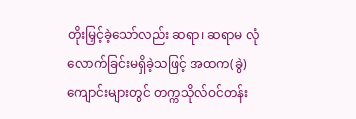တိုးမြှင့်ခဲ့သော်လည်း ဆရာ၊ ဆရာမ လုံလောက်ခြင်းမရှိခဲ့သဖြင့် အထက(ခွဲ) ကျောင်းများတွင် တက္ကသိုလ်ဝင်တန်း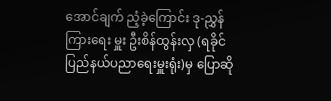အောင်ချက် ညံ့ခဲ့ကြောင်း ဒု-ညွှန်ကြားရေး မှူး ဦးစိန်ထွန်းလှ (ရခိုင်ပြည်နယ်ပညာရေးမှူးရုံး)မှ ပြောဆို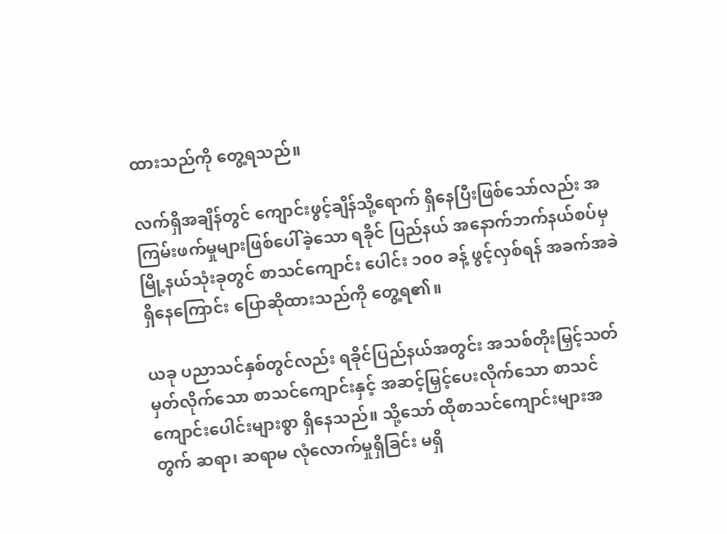ထားသည်ကို တွေ့ရသည်။

လက်ရှိအချိန်တွင် ကျောင်းဖွင့်ချိန်သို့ရောက် ရှိနေပြီးဖြစ်သော်လည်း အကြမ်းဖက်မှုများဖြစ်ပေါ်ခဲ့သော ရခိုင် ပြည်နယ် အနောက်ဘက်နယ်စပ်မှ မြို့နယ်သုံးခုတွင် စာသင်ကျောင်း ပေါင်း ၁၀၀ ခန့် ဖွင့်လှစ်ရန် အခက်အခဲရှိနေကြောင်း ပြောဆိုထားသည်ကို တွေ့ရ၏။

ယခု ပညာသင်နှစ်တွင်လည်း ရခိုင်ပြည်နယ်အတွင်း အသစ်တိုးမြှင့်သတ်မှတ်လိုက်သော စာသင်ကျောင်းနှင့် အဆင့်မြှင့်ပေးလိုက်သော စာသင်ကျောင်းပေါင်းများစွာ ရှိနေသည်။ သို့သော် ထိုစာသင်ကျောင်းများအတွက် ဆရာ၊ ဆရာမ လုံလောက်မှုရှိခြင်း မရှိ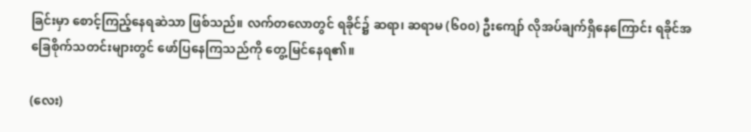ခြင်းမှာ စောင့်ကြည့်နေရဆဲသာ ဖြစ်သည်။ လက်တလောတွင် ရခိုင်၌ ဆရာ၊ ဆရာမ (၆၀၀) ဦးကျော် လိုအပ်ချက်ရှိနေကြောင်း ရခိုင်အခြေစိုက်သတင်းများတွင် ဖော်ပြနေကြသည်ကို တွေ့မြင်နေရ၏။

(လေး)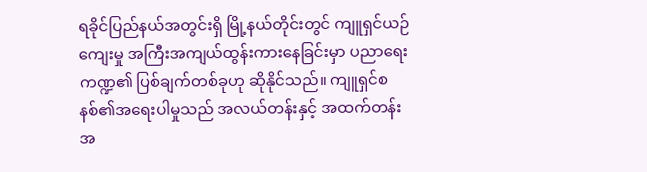ရခိုင်ပြည်နယ်အတွင်းရှိ မြို့နယ်တိုင်းတွင် ကျူရှင်ယဉ်ကျေးမှု အကြီးအကျယ်ထွန်းကားနေခြင်းမှာ ပညာရေးကဏ္ဍ၏ ပြစ်ချက်တစ်ခုဟု ဆိုနိုင်သည်။ ကျူရှင်စနစ်၏အရေးပါမှုသည် အလယ်တန်းနှင့် အထက်တန်းအ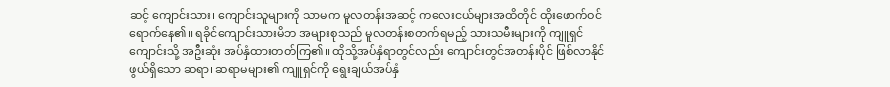ဆင့် ကျောင်းသား၊ ကျောင်းသူများကို သာမက မူလတန်းအဆင့် ကလေးငယ်များအထိတိုင် ထိုးဖောက်ဝင် ရောက်နေ၏။ ရခိုင်ကျောင်းသားမိဘ အများစုသည် မူလတန်းစတက်ရမည့် သားသမီးများကို ကျူရှင်ကျောင်းသို့ အဦးဆုံး အပ်နှံထားတတ်ကြ၏။ ထိုသို့အပ်နှံရာတွင်လည်း ကျောင်းတွင်အတန်းပိုင် ဖြစ်လာနိုင်ဖွယ်ရှိသော ဆရာ၊ ဆရာမများ၏ ကျူရှင်ကို ရွေးချယ်အပ်နှံ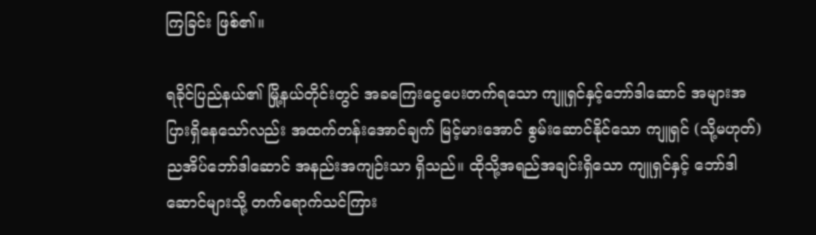ကြခြင်း ဖြစ်၏။

ရခိုင်ပြည်နယ်၏ မြို့နယ်တိုင်းတွင် အခကြေးငွေပေးတက်ရသော ကျူရှင်နှင့်ဘော်ဒါဆောင် အများအပြားရှိနေသော်လည်း အထက်တန်းအောင်ချက် မြင့်မားအောင် စွမ်းဆောင်နိုင်သော ကျူရှင် (သို့မဟုတ်) ညအိပ်ဘော်ဒါဆောင် အနည်းအကျဉ်းသာ ရှိသည်။ ထိုသို့အရည်အချင်းရှိသော ကျူရှင်နှင့် ဘော်ဒါဆောင်များသို့ တက်ရောက်သင်ကြား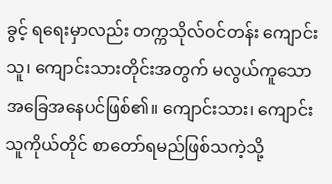ခွင့် ရရေးမှာလည်း တက္ကသိုလ်ဝင်တန်း ကျောင်းသူ၊ ကျောင်းသားတိုင်းအတွက် မလွယ်ကူသော အခြေအနေပင်ဖြစ်၏။ ကျောင်းသား၊ ကျောင်းသူကိုယ်တိုင် စာတော်ရမည်ဖြစ်သကဲ့သို့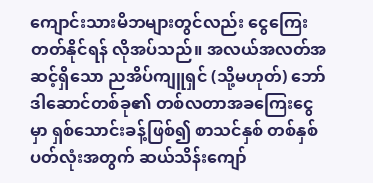ကျောင်းသားမိဘများတွင်လည်း ငွေကြေးတတ်နိုင်ရန် လိုအပ်သည်။ အလယ်အလတ်အဆင့်ရှိသော ညအိပ်ကျူရှင် (သို့မဟုတ်) ဘော်ဒါဆောင်တစ်ခု၏ တစ်လတာအခကြေးငွေမှာ ရှစ်သောင်းခန့်ဖြစ်၍ စာသင်နှစ် တစ်နှစ်ပတ်လုံးအတွက် ဆယ်သိန်းကျော်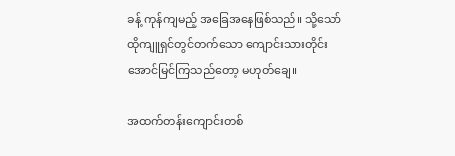ခန့် ကုန်ကျမည့် အခြေအနေဖြစ်သည်။ သို့သော် ထိုကျူရှင်တွင်တက်သော ကျောင်းသားတိုင်း အောင်မြင်ကြသည်တော့ မဟုတ်ချေ။

အထက်တန်းကျောင်းတစ်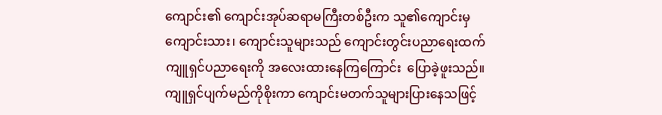ကျောင်း၏ ကျောင်းအုပ်ဆရာမကြီးတစ်ဦးက သူ၏ကျောင်းမှ ကျောင်းသား၊ ကျောင်းသူများသည် ကျောင်းတွင်းပညာရေးထက် ကျူရှင်ပညာရေးကို အလေးထားနေကြကြောင်း  ပြောခဲ့ဖူးသည်။ ကျူရှင်ပျက်မည်ကိုစိုးကာ ကျောင်းမတက်သူများပြားနေသဖြင့်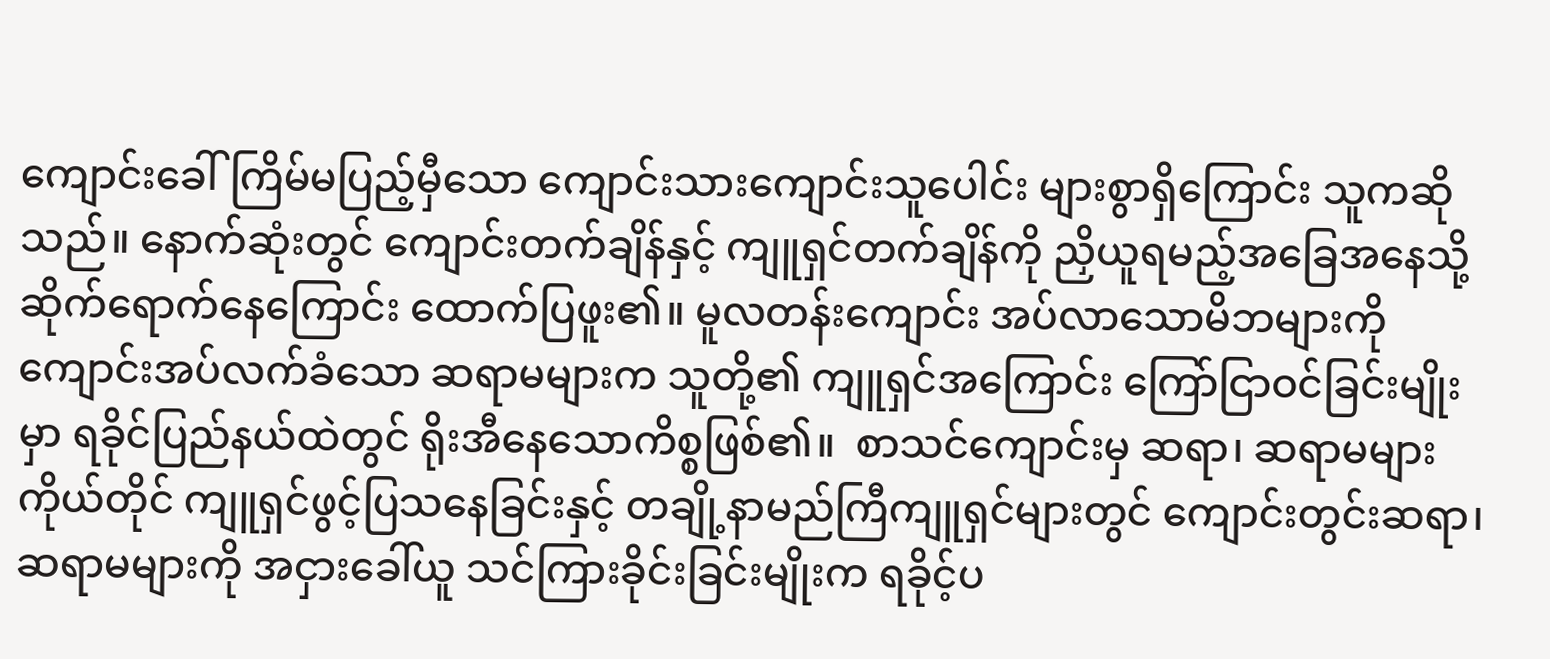ကျောင်းခေါ်ကြိမ်မပြည့်မှီသော ကျောင်းသားကျောင်းသူပေါင်း များစွာရှိကြောင်း သူကဆိုသည်။ နောက်ဆုံးတွင် ကျောင်းတက်ချိန်နှင့် ကျူရှင်တက်ချိန်ကို ညှိယူရမည့်အခြေအနေသို့ ဆိုက်ရောက်နေကြောင်း ထောက်ပြဖူး၏။ မူလတန်းကျောင်း အပ်လာသောမိဘများကို ကျောင်းအပ်လက်ခံသော ဆရာမများက သူတို့၏ ကျူရှင်အကြောင်း ကြော်ငြာဝင်ခြင်းမျိုးမှာ ရခိုင်ပြည်နယ်ထဲတွင် ရိုးအီနေသောကိစ္စဖြစ်၏။  စာသင်ကျောင်းမှ ဆရာ၊ ဆရာမများကိုယ်တိုင် ကျူရှင်ဖွင့်ပြသနေခြင်းနှင့် တချို့နာမည်ကြီကျူရှင်များတွင် ကျောင်းတွင်းဆရာ၊ ဆရာမများကို အငှားခေါ်ယူ သင်ကြားခိုင်းခြင်းမျိုးက ရခိုင့်ပ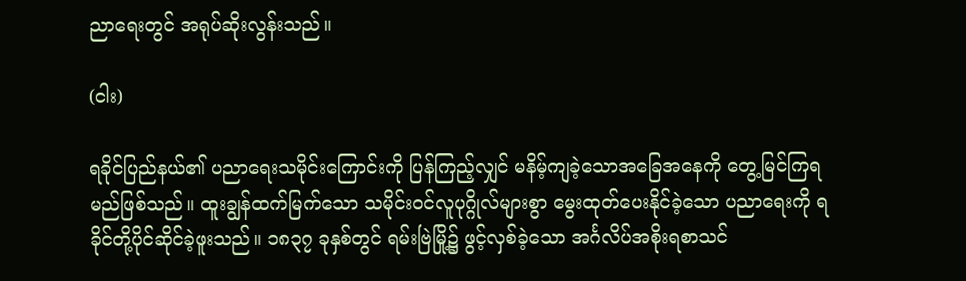ညာရေးတွင် အရုပ်ဆိုးလွန်းသည်။

(ငါး)

ရခိုင်ပြည်နယ်၏ ပညာရေးသမိုင်းကြောင်းကို ပြန်ကြည့်လျှင် မနိမ့်ကျခဲ့သောအခြေအနေကို တွေ့မြင်ကြရမည်ဖြစ်သည်။ ထူးချွန်ထက်မြက်သော သမိုင်းဝင်လူပုဂ္ဂိုလ်များစွာ မွေးထုတ်ပေးနိုင်ခဲ့သော ပညာရေးကို ရခိုင်တို့ပိုင်ဆိုင်ခဲ့ဖူးသည်။ ၁၈၃၇ ခုနှစ်တွင် ရမ်းဗြဲမြို့၌ ဖွင့်လှစ်ခဲ့သော အင်္ဂလိပ်အစိုးရစာသင်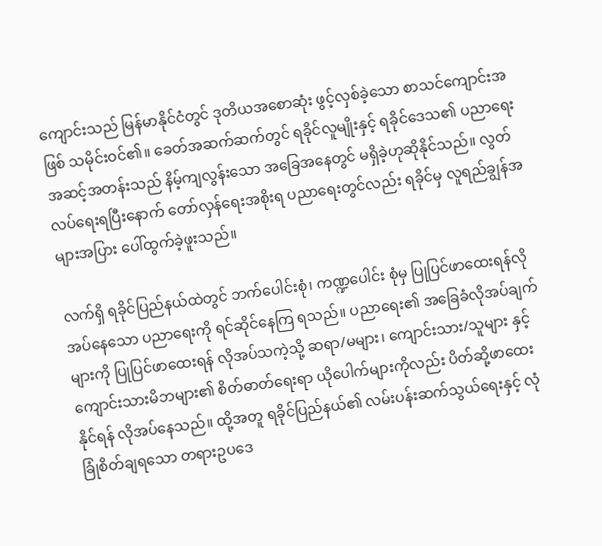ကျောင်းသည် မြန်မာနိုင်ငံတွင် ဒုတိယအစောဆုံး ဖွင့်လှစ်ခဲ့သော စာသင်ကျောင်းအဖြစ် သမိုင်းဝင်၏။ ခေတ်အဆက်ဆက်တွင် ရခိုင်လူမျိုးနှင့် ရခိုင်ဒေသ၏ ပညာရေးအဆင့်အတန်းသည် နိမ့်ကျလွန်းသော အခြေအနေတွင် မရှိခဲ့ဟုဆိုနိုင်သည်။ လွတ်လပ်ရေးရပြီးနောက် တော်လှန်ရေးအစိုးရ ပညာရေးတွင်လည်း ရခိုင်မှ လူရည်ချွန်အများအပြား ပေါ်ထွက်ခဲ့ဖူးသည်။

လက်ရှိ ရခိုင်ပြည်နယ်ထဲတွင် ဘက်ပေါင်းစုံ၊ ကဏ္ဍပေါင်း စုံမှ ပြုပြင်ဖာထေးရန်လိုအပ်နေသော ပညာရေးကို ရင်ဆိုင်နေကြ ရသည်။ ပညာရေး၏ အခြေခံလိုအပ်ချက်များကို ပြုပြင်ဖာထေးရန် လိုအပ်သကဲ့သို့ ဆရာ/မများ၊ ကျောင်းသား/သူများ နှင့် ကျောင်းသားမိဘများ၏ စိတ်ဓာတ်ရေးရာ ယိုပေါက်များကိုလည်း ပိတ်ဆို့ဖာထေးနိုင်ရန် လိုအပ်နေသည်။ ထို့အတူ ရခိုင်ပြည်နယ်၏ လမ်းပန်းဆက်သွယ်ရေးနှင့် လုံခြုံစိတ်ချရသော တရားဥပဒေ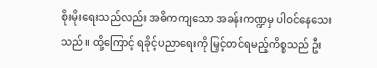စိုးမိုးရေးသည်လည်း အဓိကကျသော အခန်းကဏ္ဍမှ ပါဝင်နေသေးသည်။ ထို့ကြောင့် ရခိုင့်ပညာရေးကို မြှင့်တင်ရမည့်ကိစ္စသည် ဦး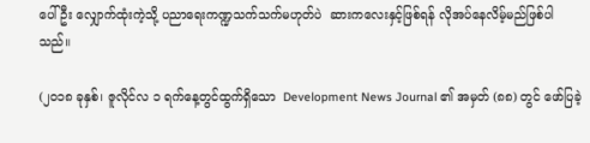ပေါ်ဦး လျှောက်ထုံးကဲ့သို့ ပညာရေးကဏ္ဍသက်သက်မဟုတ်ပဲ  ဆားကလေးနှင့်ဖြစ်ရန် လိုအပ်နေလိမ့်မည်ဖြစ်ပါသည်။

(၂၀၁၈ ခုနှစ်၊ ဇူလိုင်လ ၁ ရက်နေ့တွင်ထွက်ရှိသော  Development News Journal ၏ အမှတ် (၈၈) တွင် ဖော်ပြခဲ့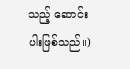သည့် ဆောင်းပါးဖြစ်သည်။)